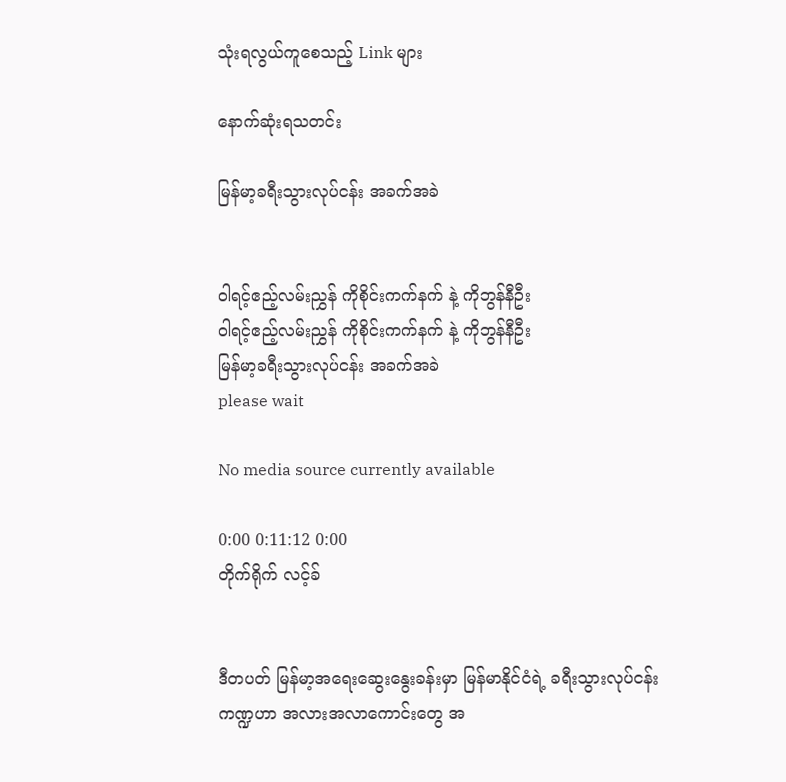သုံးရလွယ်ကူစေသည့် Link များ

နောက်ဆုံးရသတင်း

မြန်မာ့ခရီးသွားလုပ်ငန်း အခက်အခဲ


ဝါရင့်ဧည့်လမ်းညွှန် ကိုစိုင်းကက်နက် နဲ့ ကိုဘွန်နီဦး
ဝါရင့်ဧည့်လမ်းညွှန် ကိုစိုင်းကက်နက် နဲ့ ကိုဘွန်နီဦး
မြန်မာ့ခရီးသွားလုပ်ငန်း အခက်အခဲ
please wait

No media source currently available

0:00 0:11:12 0:00
တိုက်ရိုက် လင့်ခ်


ဒီတပတ် မြန်မာ့အရေးဆွေးနွေးခန်းမှာ မြန်မာနိုင်ငံရဲ့ ခရီးသွားလုပ်ငန်းကဏ္ဍဟာ အလားအလာကောင်းတွေ အ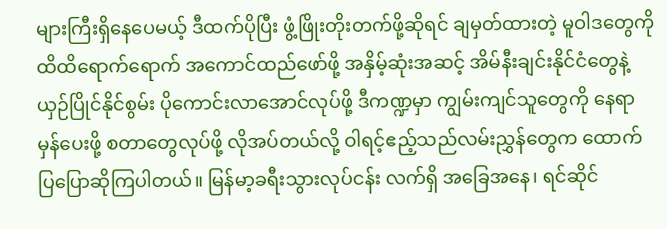များကြီးရှိနေပေမယ့် ဒီထက်ပိုပြီး ဖွံ့ဖြိုးတိုးတက်ဖို့ဆိုရင် ချမှတ်ထားတဲ့ မူဝါဒတွေကို ထိထိရောက်ရောက် အကောင်ထည်ဖော်ဖို့ အနှိမ့်ဆုံးအဆင့် အိမ်နီးချင်းနိုင်ငံတွေနဲ့ ယှဉ်ပြိုင်နိုင်စွမ်း ပိုကောင်းလာအောင်လုပ်ဖို့ ဒီကဏ္ဍမှာ ကျွမ်းကျင်သူတွေကို နေရာမှန်ပေးဖို့ စတာတွေလုပ်ဖို့ လိုအပ်တယ်လို့ ဝါရင့်ဧည့်သည်လမ်းညွှန်တွေက ထောက်ပြပြောဆိုကြပါတယ်။ မြန်မာ့ခရီးသွားလုပ်ငန်း လက်ရှိ အခြေအနေ၊ ရင်ဆိုင်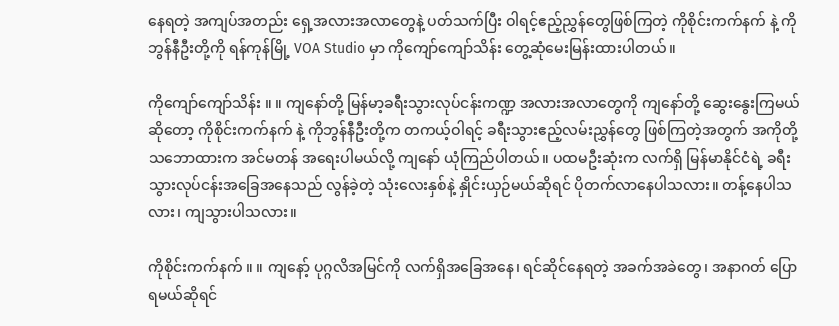နေရတဲ့ အကျပ်အတည်း ရှေ့အလားအလာတွေနဲ့ ပတ်သက်ပြီး ဝါရင့်ဧည့်ညွှန်တွေဖြစ်ကြတဲ့ ကိုစိုင်းကက်နက် နဲ့ ကိုဘွန်နီဦးတို့ကို ရန်ကုန်မြို့ VOA Studio မှာ ကိုကျော်ကျော်သိန်း တွေ့ဆုံမေးမြန်းထားပါတယ်။

ကိုကျော်ကျော်သိန်း ။ ။ ကျနော်တို့ မြန်မာ့ခရီးသွားလုပ်ငန်းကဏ္ဍ အလားအလာတွေကို ကျနော်တို့ ဆွေးနွေးကြမယ်ဆိုတော့ ကိုစိုင်းကက်နက် နဲ့ ကိုဘွန်နီဦးတို့က တကယ့်ဝါရင့် ခရီးသွားဧည့်လမ်းညွှန်တွေ ဖြစ်ကြတဲ့အတွက် အကိုတို့ သဘောထားက အင်မတန် အရေးပါမယ်လို့ ကျနော် ယုံကြည်ပါတယ်။ ပထမဦးဆုံးက လက်ရှိ မြန်မာနိုင်ငံရဲ့ ခရီးသွားလုပ်ငန်းအခြေအနေသည် လွန်ခဲ့တဲ့ သုံးလေးနှစ်နဲ့ နှိုင်းယှဉ်မယ်ဆိုရင် ပိုတက်လာနေပါသလား။ တန့်နေပါသလား၊ ကျသွားပါသလား။

ကိုစိုင်းကက်နက် ။ ။ ကျနော့် ပုဂ္ဂလိအမြင်ကို လက်ရှိအခြေအနေ၊ ရင်ဆိုင်နေရတဲ့ အခက်အခဲတွေ၊ အနာဂတ် ပြောရမယ်ဆိုရင်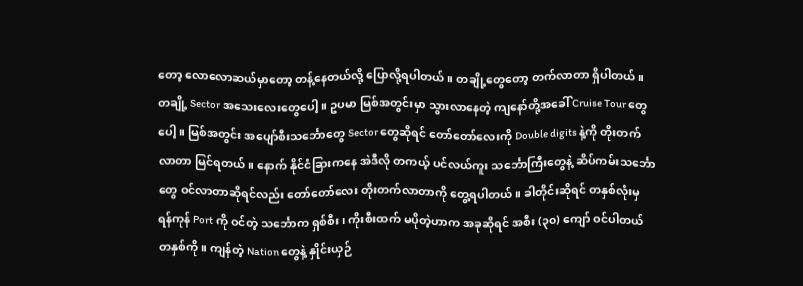တော့ လောလောဆယ်မှာတော့ တန့်နေတယ်လို့ ပြောလို့ရပါတယ်။ တချို့တွေတော့ တက်လာတာ ရှိပါတယ်။ တချို့ Sector အသေးလေးတွေပေါ့။ ဥပမာ မြစ်အတွင်းမှာ သွားလာနေတဲ့ ကျနော်တို့အခေါ် Cruise Tour တွေပေါ့။ မြစ်အတွင်း အပျော်စီးသင်္ဘောတွေ Sector တွေဆိုရင် တော်တော်လေးကို Double digits နဲ့ကို တိုးတက်လာတာ မြင်ရတယ်။ နောက် နိုင်ငံခြားကနေ အဲဒီလို တကယ့် ပင်လယ်ကူး သင်္ဘောကြီးတွေနဲ့ ဆိပ်ကမ်းသင်္ဘောတွေ ဝင်လာတာဆိုရင်လည်း တော်တော်လေး တိုးတက်လာတာကို တွေ့ရပါတယ်။ ခါတိုင်းဆိုရင် တနှစ်လုံးမှ ရန်ကုန် Port ကို ဝင်တဲ့ သင်္ဘောက ရှစ်စီး၊ ကိုးစီးထက် မပိုတဲ့ဟာက အခုဆိုရင် အစီး (၃၀) ကျော် ဝင်ပါတယ် တနှစ်ကို။ ကျန်တဲ့ Nation တွေနဲ့ နှိုင်းယှဉ်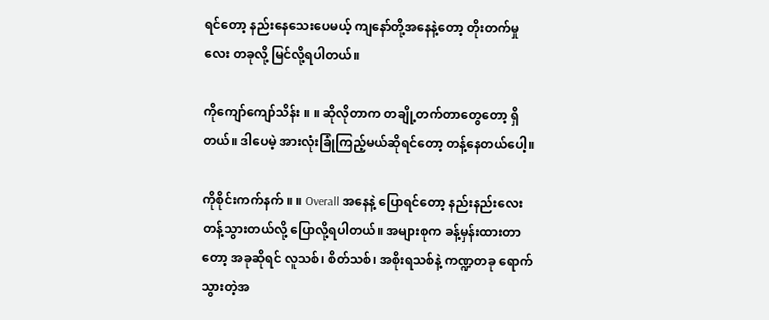ရင်တော့ နည်းနေသေးပေမယ့် ကျနော်တို့အနေနဲ့တော့ တိုးတက်မှုလေး တခုလို့ မြင်လို့ရပါတယ်။

ကိုကျော်ကျော်သိန်း ။ ။ ဆိုလိုတာက တချို့တက်တာတွေတော့ ရှိတယ်။ ဒါပေမဲ့ အားလုံးခြုံကြည့်မယ်ဆိုရင်တော့ တန့်နေတယ်ပေါ့။

ကိုစိုင်းကက်နက် ။ ။ Overall အနေနဲ့ ပြောရင်တော့ နည်းနည်းလေး တန့်သွားတယ်လို့ ပြောလို့ရပါတယ်။ အများစုက ခန့်မှန်းထားတာတော့ အခုဆိုရင် လူသစ်၊ စိတ်သစ်၊ အစိုးရသစ်နဲ့ ကဏ္ဍတခု ရောက်သွားတဲ့အ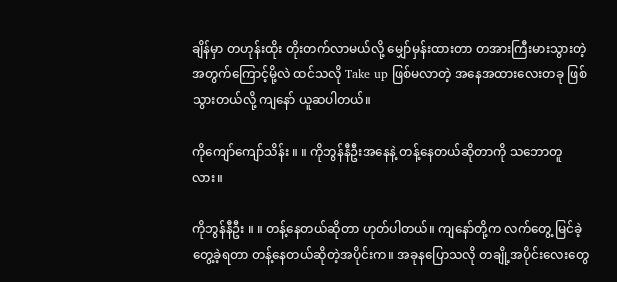ချိန်မှာ တဟုန်းထိုး တိုးတက်လာမယ်လို့ မျှော်မှန်းထားတာ တအားကြီးမားသွားတဲ့အတွက်ကြောင့်မို့လဲ ထင်သလို Take up ဖြစ်မလာတဲ့ အနေအထားလေးတခု ဖြစ်သွားတယ်လို့ ကျနော် ယူဆပါတယ်။

ကိုကျော်ကျော်သိန်း ။ ။ ကိုဘွန်နီဦးအနေနဲ့ တန့်နေတယ်ဆိုတာကို သဘောတူလား။

ကိုဘွန်နီဦး ။ ။ တန့်နေတယ်ဆိုတာ ဟုတ်ပါတယ်။ ကျနော်တို့က လက်တွေ့ မြင်ခဲ့တွေ့ခဲ့ရတာ တန့်နေတယ်ဆိုတဲ့အပိုင်းက။ အခုနပြောသလို တချို့အပိုင်းလေးတွေ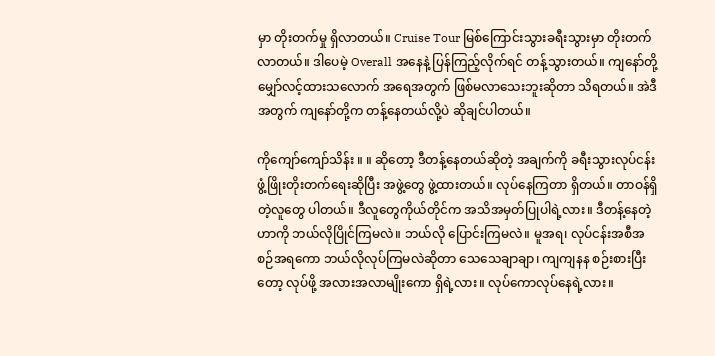မှာ တိုးတက်မှု ရှိလာတယ်။ Cruise Tour မြစ်ကြောင်းသွားခရီးသွားမှာ တိုးတက်လာတယ်။ ဒါပေမဲ့ Overall အနေနဲ့ ပြန်ကြည့်လိုက်ရင် တန့်သွားတယ်။ ကျနော်တို့ မျှော်လင့်ထားသလောက် အရေအတွက် ဖြစ်မလာသေးဘူးဆိုတာ သိရတယ်။ အဲဒီအတွက် ကျနော်တို့က တန့်နေတယ်လို့ပဲ ဆိုချင်ပါတယ်။

ကိုကျော်ကျော်သိန်း ။ ။ ဆိုတော့ ဒီတန့်နေတယ်ဆိုတဲ့ အချက်ကို ခရီးသွားလုပ်ငန်း ဖွံ့ဖြိုးတိုးတက်ရေးဆိုပြီး အဖွဲ့တွေ ဖွဲ့ထားတယ်။ လုပ်နေကြတာ ရှိတယ်။ တာဝန်ရှိတဲ့လူတွေ ပါတယ်။ ဒီလူတွေကိုယ်တိုင်က အသိအမှတ်ပြုပါရဲ့လား။ ဒီတန့်နေတဲ့ဟာကို ဘယ်လိုပြိုင်ကြမလဲ။ ဘယ်လို ပြောင်းကြမလဲ။ မူအရ၊ လုပ်ငန်းအစီအစဉ်အရကော ဘယ်လိုလုပ်ကြမလဲဆိုတာ သေသေချာချာ၊ ကျကျနန စဉ်းစားပြီးတော့ လုပ်ဖို့ အလားအလာမျိုးကော ရှိရဲ့လား။ လုပ်ကောလုပ်နေရဲ့လား။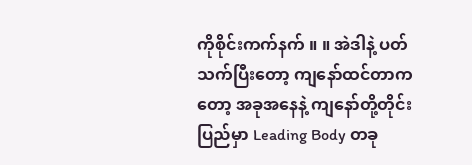ကိုစိုင်းကက်နက် ။ ။ အဲဒါနဲ့ ပတ်သက်ပြီးတော့ ကျနော်ထင်တာကတော့ အခုအနေနဲ့ ကျနော်တို့တိုင်းပြည်မှာ Leading Body တခု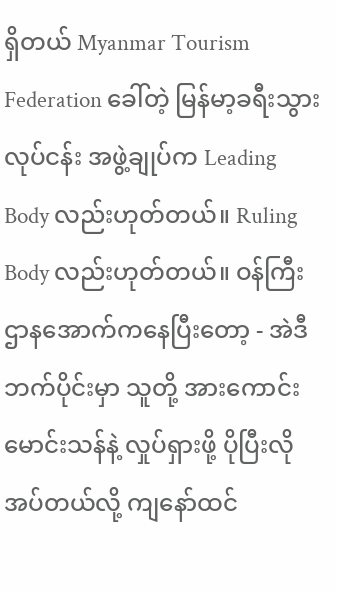ရှိတယ် Myanmar Tourism Federation ခေါ်တဲ့ မြန်မာ့ခရီးသွားလုပ်ငန်း အဖွဲ့ချုပ်က Leading Body လည်းဟုတ်တယ်။ Ruling Body လည်းဟုတ်တယ်။ ဝန်ကြီးဌာနအောက်ကနေပြီးတော့ - အဲဒီဘက်ပိုင်းမှာ သူတို့ အားကောင်းမောင်းသန်နဲ့ လှုပ်ရှားဖို့ ပိုပြီးလိုအပ်တယ်လို့ ကျနော်ထင်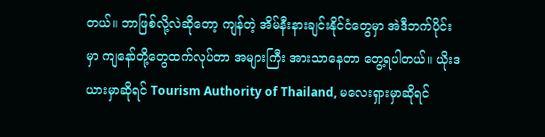တယ်။ ဘာဖြစ်လို့လဲဆိုတော့ ကျန်တဲ့ အိမ်နီးနားချင်းနိုင်ငံတွေမှာ အဲဒီဘက်ပိုင်းမှာ ကျနော်တို့တွေထက်လုပ်တာ အများကြီး အားသာနေတာ တွေ့ရပါတယ်။ ယိုးဒယားမှာဆိုရင် Tourism Authority of Thailand, မလေးရှားမှာဆိုရင်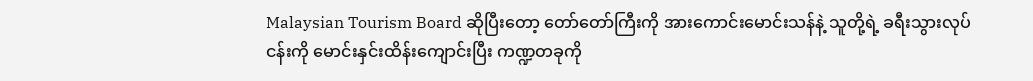Malaysian Tourism Board ဆိုပြီးတော့ တော်တော်ကြီးကို အားကောင်းမောင်းသန်နဲ့ သူတို့ရဲ့ ခရီးသွားလုပ်ငန်းကို မောင်းနှင်းထိန်းကျောင်းပြီး ကဏ္ဍတခုကို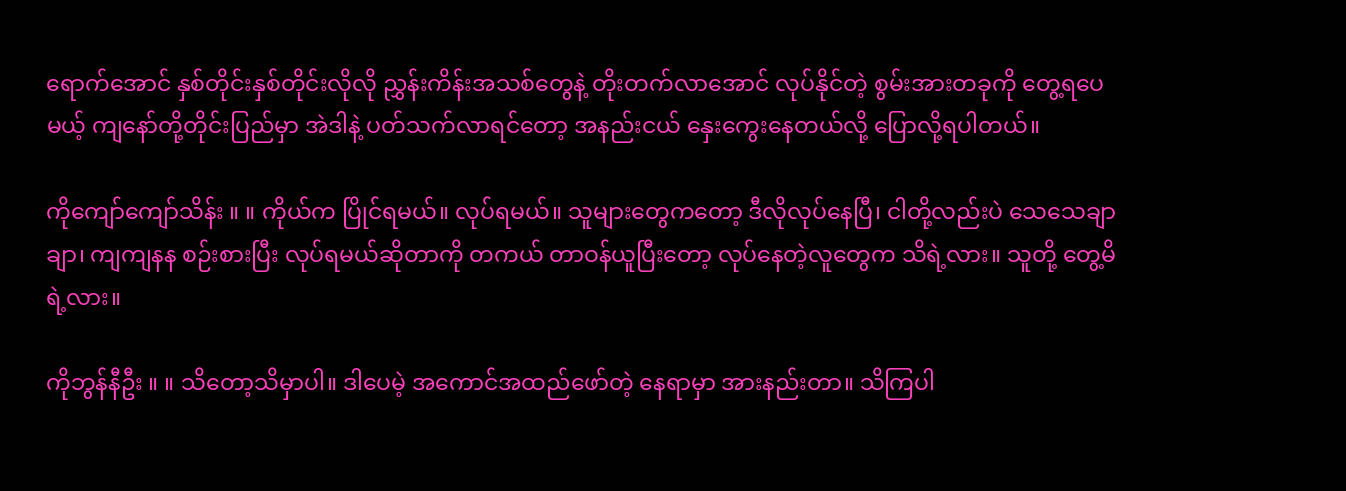ရောက်အောင် နှစ်တိုင်းနှစ်တိုင်းလိုလို ညွှန်းကိန်းအသစ်တွေနဲ့ တိုးတက်လာအောင် လုပ်နိုင်တဲ့ စွမ်းအားတခုကို တွေ့ရပေမယ့် ကျနော်တို့တိုင်းပြည်မှာ အဲဒါနဲ့ ပတ်သက်လာရင်တော့ အနည်းငယ် နှေးကွေးနေတယ်လို့ ပြောလို့ရပါတယ်။

ကိုကျော်ကျော်သိန်း ။ ။ ကိုယ်က ပြိုင်ရမယ်။ လုပ်ရမယ်။ သူများတွေကတော့ ဒီလိုလုပ်နေပြီ၊ ငါတို့လည်းပဲ သေသေချာချာ၊ ကျကျနန စဉ်းစားပြီး လုပ်ရမယ်ဆိုတာကို တကယ် တာဝန်ယူပြီးတော့ လုပ်နေတဲ့လူတွေက သိရဲ့လား။ သူတို့ တွေ့မိရဲ့လား။

ကိုဘွန်နီဦး ။ ။ သိတော့သိမှာပါ။ ဒါပေမဲ့ အကောင်အထည်ဖော်တဲ့ နေရာမှာ အားနည်းတာ။ သိကြပါ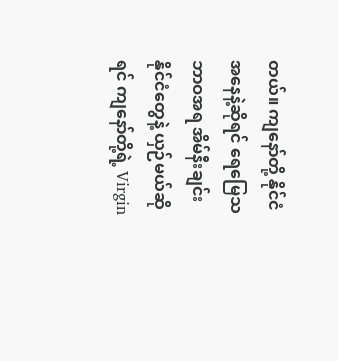တယ်။ ကျနော်တို့ နိုင်ငံအနေနဲ့ဆိုရင် ရေမြေသဘာဝအရ အိမ်နီးချင်းနိုင်ငံတွေနဲ့ ယှဉ်မယ်ဆိုရင် ကျနော်တို့ရဲ့ Virgin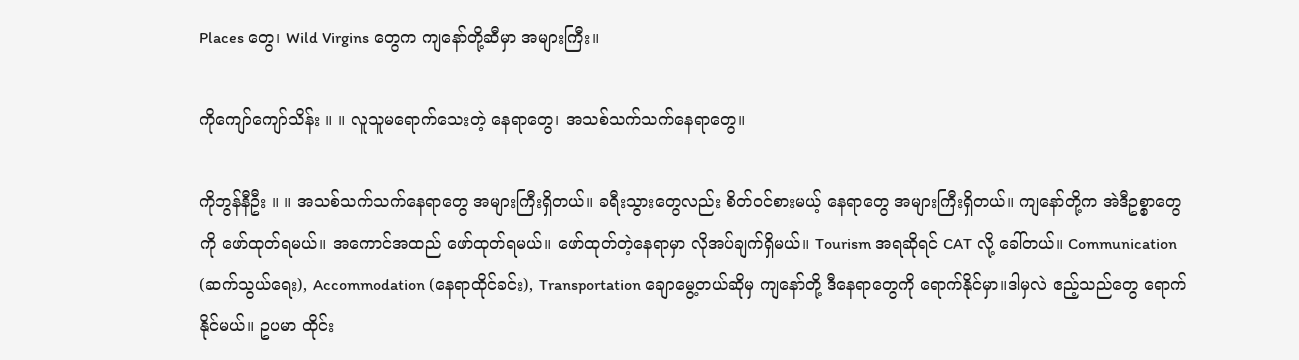Places တွေ၊ Wild Virgins တွေက ကျနော်တို့ဆီမှာ အများကြီး။

ကိုကျော်ကျော်သိန်း ။ ။ လူသူမရောက်သေးတဲ့ နေရာတွေ၊ အသစ်သက်သက်နေရာတွေ။

ကိုဘွန်နီဦး ။ ။ အသစ်သက်သက်နေရာတွေ အများကြီးရှိတယ်။ ခရီးသွားတွေလည်း စိတ်ဝင်စားမယ့် နေရာတွေ အများကြီးရှိတယ်။ ကျနော်တို့က အဲဒီဥစ္စာတွေကို ဖော်ထုတ်ရမယ်။ အကောင်အထည် ဖော်ထုတ်ရမယ်။ ဖော်ထုတ်တဲ့နေရာမှာ လိုအပ်ချက်ရှိမယ်။ Tourism အရဆိုရင် CAT လို့ ခေါ်တယ်။ Communication (ဆက်သွယ်ရေး), Accommodation (နေရာထိုင်ခင်း), Transportation ချောမွေ့တယ်ဆိုမှ ကျနော်တို့ ဒီနေရာတွေကို ရောက်နိုင်မှာ။ဒါမှလဲ ဧည့်သည်တွေ ရောက်နိုင်မယ်။ ဥပမာ ထိုင်း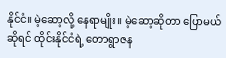နိုင်ငံ။ မဲ့ဆော့လို့ နေရာမျိုး။ မဲ့ဆော့ဆိုတာ ပြောမယ်ဆိုရင် ထိုင်းနိုင်ငံရဲ့ တောရွာဇန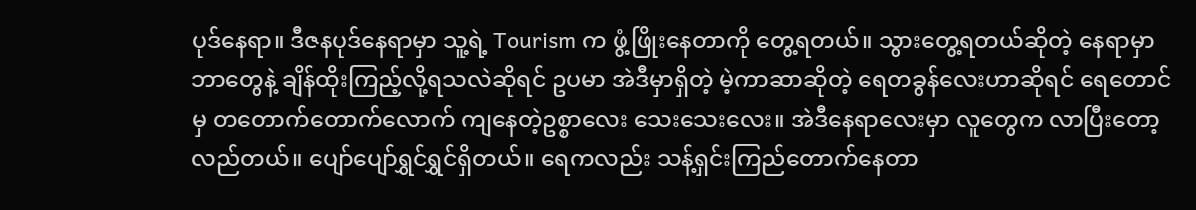ပုဒ်နေရာ။ ဒီဇနပုဒ်နေရာမှာ သူ့ရဲ့ Tourism က ဖွံ့ဖြိုးနေတာကို တွေ့ရတယ်။ သွားတွေ့ရတယ်ဆိုတဲ့ နေရာမှာ ဘာတွေနဲ့ ချိန်ထိုးကြည့်လို့ရသလဲဆိုရင် ဥပမာ အဲဒီမှာရှိတဲ့ မဲ့ကာဆာဆိုတဲ့ ရေတခွန်လေးဟာဆိုရင် ရေတောင်မှ တတောက်တောက်လောက် ကျနေတဲ့ဥစ္စာလေး သေးသေးလေး။ အဲဒီနေရာလေးမှာ လူတွေက လာပြီးတော့ လည်တယ်။ ပျော်ပျော်ရွှင်ရွှင်ရှိတယ်။ ရေကလည်း သန့်ရှင်းကြည်တောက်နေတာ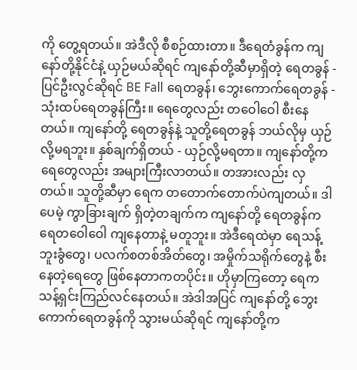ကို တွေ့ရတယ်။ အဲဒီလို စီစဉ်ထားတာ။ ဒီရေတံခွန်က ကျနော်တို့နိုင်ငံနဲ့ ယှဉ်မယ်ဆိုရင် ကျနော်တို့ဆီမှာရှိတဲ့ ရေတခွန် - ပြင်ဦးလွင်ဆိုရင် BE Fall ရေတခွန်၊ ဘွေးကောက်ရေတခွန် - သုံးထပ်ရေတခွန်ကြီး။ ရေတွေလည်း တဝေါဝေါ စီးနေတယ်။ ကျနော်တို့ ရေတခွန်နဲ့ သူတို့ရေတခွန် ဘယ်လိုမှ ယှဉ်လို့မရဘူး။ နှစ်ချက်ရှိတယ် - ယှဉ်လို့မရတာ။ ကျနော်တို့က ရေတွေလည်း အများကြီးလာတယ်။ တအားလည်း လှတယ်။ သူတို့ဆီမှာ ရေက တတောက်တောက်ပဲကျတယ်။ ဒါပေမဲ့ ကွာခြားချက် ရှိတဲ့တချက်က ကျနော်တို့ ရေတခွန်က ရေတဝေါဝေါ ကျနေတာနဲ့ မတူဘူး။ အဲဒီရေထဲမှာ ရေသန့်ဘူးခွံတွေ၊ ပလက်စတစ်အိတ်တွေ၊ အမှိုက်သရိုက်တွေနဲ့ စီးနေတဲ့ရေတွေ ဖြစ်နေတာကတပိုင်း။ ဟိုမှာကြတော့ ရေက သန့်ရှင်းကြည်လင်နေတယ်။ အဲဒါအပြင် ကျနော်တို့ ဘွေးကောက်ရေတခွန်ကို သွားမယ်ဆိုရင် ကျနော်တို့က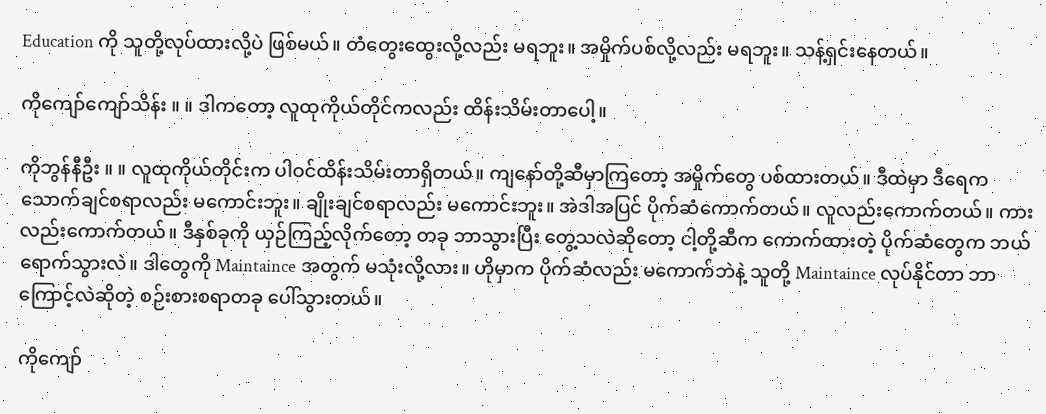Education ကို သူတို့လုပ်ထားလို့ပဲ ဖြစ်မယ်။ တံတွေးထွေးလို့လည်း မရဘူး။ အမှိုက်ပစ်လို့လည်း မရဘူး။ သန့်ရှင်းနေတယ်။

ကိုကျော်ကျော်သိန်း ။ ။ ဒါကတော့ လူထုကိုယ်တိုင်ကလည်း ထိန်းသိမ်းတာပေါ့။

ကိုဘွန်နီဦး ။ ။ လူထုကိုယ်တိုင်းက ပါဝင်ထိန်းသိမ်းတာရှိတယ်။ ကျနော်တို့ဆီမှာကြတော့ အမှိုက်တွေ ပစ်ထားတယ်။ ဒီထဲမှာ ဒီရေက သောက်ချင်စရာလည်း မကောင်းဘူး။ ချိုးချင်စရာလည်း မကောင်းဘူး။ အဲဒါအပြင် ပိုက်ဆံကောက်တယ်။ လူလည်းကောက်တယ်။ ကားလည်းကောက်တယ်။ ဒီနှစ်ခုကို ယှဉ်ကြည့်လိုက်တော့ တခု ဘာသွားပြီး တွေ့သလဲဆိုတော့ ငါ့တို့ဆီက ကောက်ထားတဲ့ ပိုက်ဆံတွေက ဘယ်ရောက်သွားလဲ။ ဒါတွေကို Maintaince အတွက် မသုံးလို့လား။ ဟိုမှာက ပိုက်ဆံလည်း မကောက်ဘဲနဲ့ သူတို့ Maintaince လုပ်နိုင်တာ ဘာကြောင့်လဲဆိုတဲ့ စဉ်းစားစရာတခု ပေါ်သွားတယ်။

ကိုကျော်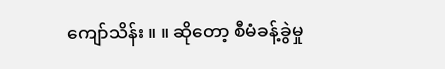ကျော်သိန်း ။ ။ ဆိုတော့ စီမံခန့်ခွဲမှု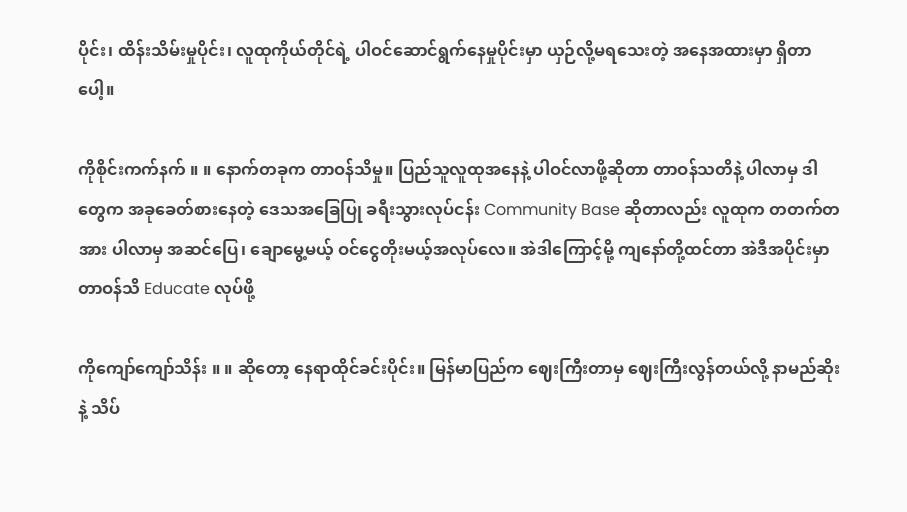ပိုင်း၊ ထိန်းသိမ်းမှုပိုင်း၊ လူထုကိုယ်တိုင်ရဲ့ ပါဝင်ဆောင်ရွက်နေမှုပိုင်းမှာ ယှဉ်လို့မရသေးတဲ့ အနေအထားမှာ ရှိတာပေါ့။

ကိုစိုင်းကက်နက် ။ ။ နောက်တခုက တာဝန်သိမှု။ ပြည်သူလူထုအနေနဲ့ ပါဝင်လာဖို့ဆိုတာ တာဝန်သတိနဲ့ ပါလာမှ ဒါတွေက အခုခေတ်စားနေတဲ့ ဒေသအခြေပြု ခရီးသွားလုပ်ငန်း Community Base ဆိုတာလည်း လူထုက တတက်တအား ပါလာမှ အဆင်ပြေ၊ ချောမွေ့မယ့် ဝင်ငွေတိုးမယ့်အလုပ်လေ။ အဲဒါကြောင့်မို့ ကျနော်တို့ထင်တာ အဲဒီအပိုင်းမှာ တာဝန်သိ Educate လုပ်ဖို့

ကိုကျော်ကျော်သိန်း ။ ။ ဆိုတော့ နေရာထိုင်ခင်းပိုင်း။ မြန်မာပြည်က ဈေးကြီးတာမှ ဈေးကြီးလွန်တယ်လို့ နာမည်ဆိုးနဲ့ သိပ်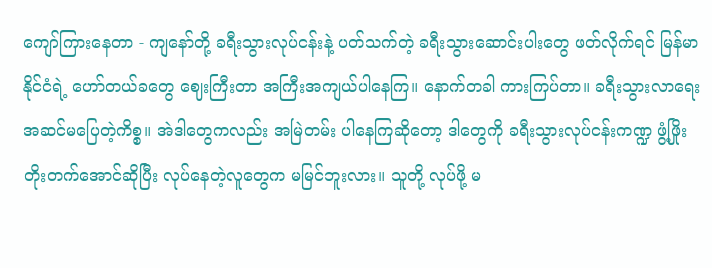ကျော်ကြားနေတာ - ကျနော်တို့ ခရီးသွားလုပ်ငန်းနဲ့ ပတ်သက်တဲ့ ခရီးသွားဆောင်းပါးတွေ ဖတ်လိုက်ရင် မြန်မာနိုင်ငံရဲ့ ဟော်တယ်ခတွေ ဈေးကြီးတာ အကြီးအကျယ်ပါနေကြ။ နောက်တခါ ကားကြပ်တာ။ ခရီးသွားလာရေး အဆင်မပြေတဲ့ကိစ္စ။ အဲဒါတွေကလည်း အမြဲတမ်း ပါနေကြဆိုတော့ ဒါတွေကို ခရီးသွားလုပ်ငန်းကဏ္ဍ ဖွံ့ဖြိုးတိုးတက်အောင်ဆိုပြီး လုပ်နေတဲ့လူတွေက မမြင်ဘူးလား။ သူတို့ လုပ်ဖို့ မ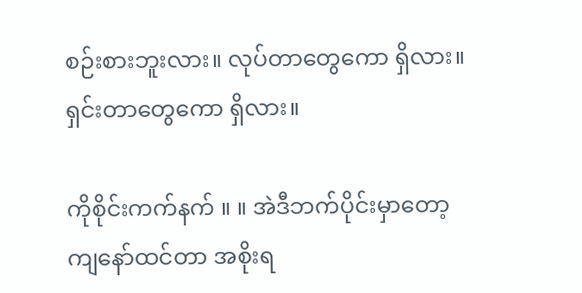စဉ်းစားဘူးလား။ လုပ်တာတွေကော ရှိလား။ ရှင်းတာတွေကော ရှိလား။

ကိုစိုင်းကက်နက် ။ ။ အဲဒီဘက်ပိုင်းမှာတော့ ကျနော်ထင်တာ အစိုးရ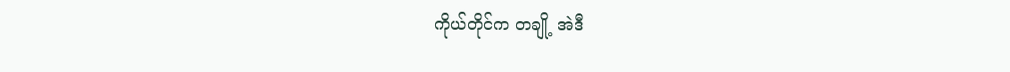ကိုယ်တိုင်က တချို့ အဲဒီ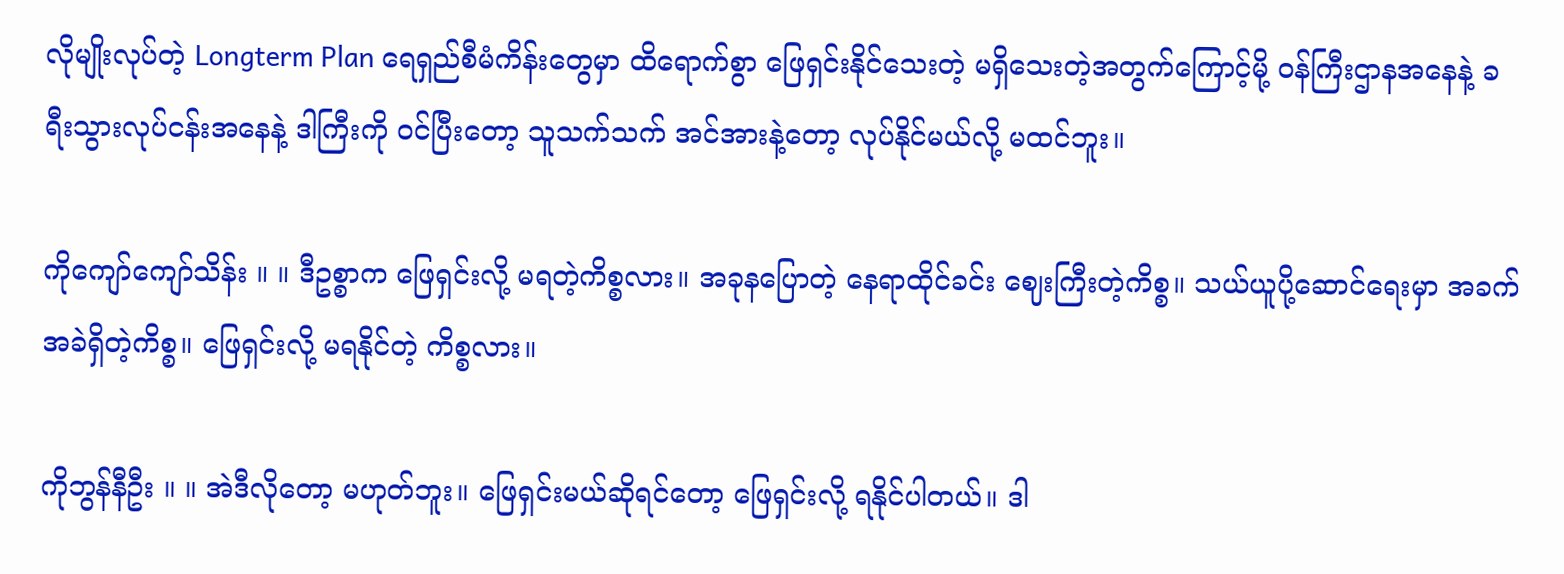လိုမျိုးလုပ်တဲ့ Longterm Plan ရေရှည်စီမံကိန်းတွေမှာ ထိရောက်စွာ ဖြေရှင်းနိုင်သေးတဲ့ မရှိသေးတဲ့အတွက်ကြောင့်မို့ ဝန်ကြီးဌာနအနေနဲ့ ခရီးသွားလုပ်ငန်းအနေနဲ့ ဒါကြီးကို ဝင်ပြီးတော့ သူသက်သက် အင်အားနဲ့တော့ လုပ်နိုင်မယ်လို့ မထင်ဘူး။

ကိုကျော်ကျော်သိန်း ။ ။ ဒီဥစ္စာက ဖြေရှင်းလို့ မရတဲ့ကိစ္စလား။ အခုနပြောတဲ့ နေရာထိုင်ခင်း ဈေးကြီးတဲ့ကိစ္စ။ သယ်ယူပို့ဆောင်ရေးမှာ အခက်အခဲရှိတဲ့ကိစ္စ။ ဖြေရှင်းလို့ မရနိုင်တဲ့ ကိစ္စလား။

ကိုဘွန်နီဦး ။ ။ အဲဒီလိုတော့ မဟုတ်ဘူး။ ဖြေရှင်းမယ်ဆိုရင်တော့ ဖြေရှင်းလို့ ရနိုင်ပါတယ်။ ဒါ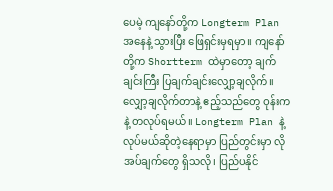ပေမဲ့ ကျနော်တို့က Longterm Plan အနေနဲ့ သွားပြီး ဖြေရှင်းမှရမှာ။ ကျနော်တို့က Shortterm ထဲမှာတော့ ချက်ချင်းကြီး ပြချက်ချင်းလျှော့ချလိုက်။ လျှော့ချလိုက်တာနဲ့ ဧည့်သည်တွေ ဝုန်းကနဲ့ တလုပ်ရမယ်။ Longterm Plan နဲ့ လုပ်မယ်ဆိုတဲ့နေရာမှာ ပြည်တွင်းမှာ လိုအပ်ချက်တွေ ရှိသလို၊ ပြည်ပနိုင်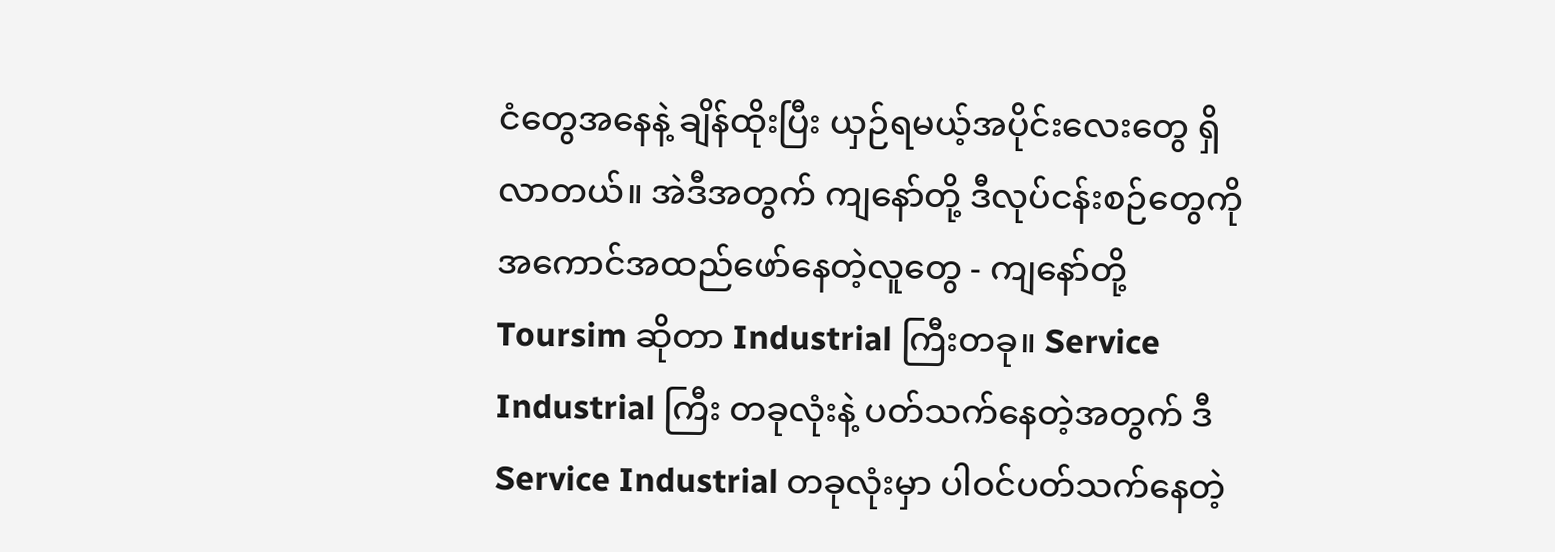ငံတွေအနေနဲ့ ချိန်ထိုးပြီး ယှဉ်ရမယ့်အပိုင်းလေးတွေ ရှိလာတယ်။ အဲဒီအတွက် ကျနော်တို့ ဒီလုပ်ငန်းစဉ်တွေကို အကောင်အထည်ဖော်နေတဲ့လူတွေ - ကျနော်တို့ Toursim ဆိုတာ Industrial ကြီးတခု။ Service Industrial ကြီး တခုလုံးနဲ့ ပတ်သက်နေတဲ့အတွက် ဒီ Service Industrial တခုလုံးမှာ ပါဝင်ပတ်သက်နေတဲ့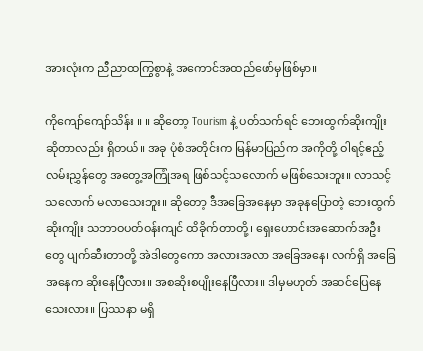အားလုံးက ညီညာထကြွစွာနဲ့ အကောင်အထည်ဖော်မှဖြစ်မှာ။

ကိုကျော်ကျော်သိန်း ။ ။ ဆိုတော့ Tourism နဲ့ ပတ်သက်ရင် ဘေးထွက်ဆိုးကျိုးဆိုတာလည်း ရှိတယ်။ အခု ပုံစံအတိုင်းက မြန်မာပြည်က အကိုတို့ ဝါရင့်ဧည့်လမ်းညွှန်တွေ အတွေ့အကြုံအရ ဖြစ်သင့်သလောက် မဖြစ်သေးဘူး။ လာသင့်သလောက် မလာသေးဘူး။ ဆိုတော့ ဒီအခြေအနေမှာ အခုနပြောတဲ့ ဘေးထွက်ဆိုးကျိုး သဘာဝပတ်ဝန်းကျင် ထိခိုက်တာတို့၊ ရှေးဟောင်းအဆောက်အဦးတွေ ပျက်ဆီးတာတို့ အဲဒါတွေကော အလားအလာ အခြေအနေ၊ လက်ရှိ အခြေအနေက ဆိုးနေပြီလား။ အစဆိုးစပျိုးနေပြီလား။ ဒါမှမဟုတ် အဆင်ပြေနေသေးလား။ ပြဿနာ မရှိ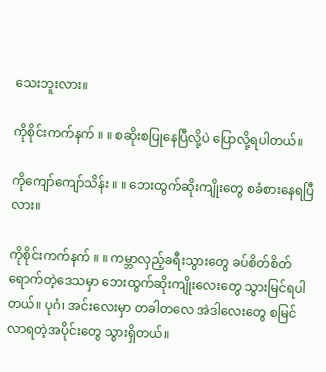သေးဘူးလား။

ကိုစိုင်းကက်နက် ။ ။ စဆိုးစပြုနေပြီလို့ပဲ ပြောလို့ရပါတယ်။

ကိုကျော်ကျော်သိန်း ။ ။ ဘေးထွက်ဆိုးကျိုးတွေ စခံစားနေရပြီလား။

ကိုစိုင်းကက်နက် ။ ။ ကမ္ဘာလှည့်ခရီးသွားတွေ ခပ်စိတ်စိတ် ရောက်တဲ့ဒေသမှာ ဘေးထွက်ဆိုးကျိုးလေးတွေ သွားမြင်ရပါတယ်။ ပုဂံ၊ အင်းလေးမှာ တခါတလေ အဲဒါလေးတွေ စမြင်လာရတဲ့အပိုင်းတွေ သွားရှိတယ်။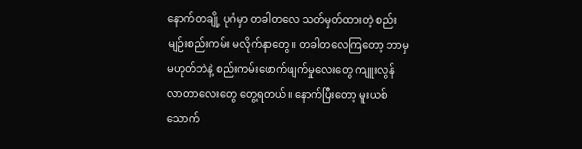နောက်တချို့ ပုဂံမှာ တခါတလေ သတ်မှတ်ထားတဲ့ စည်းမျဉ်းစည်းကမ်း မလိုက်နာတွေ။ တခါတလေကြတော့ ဘာမှမဟုတ်ဘဲနဲ့ စည်းကမ်းဖောက်ဖျက်မှုလေးတွေ ကျူးလွန်လာတာလေးတွေ တွေ့ရတယ်။ နောက်ပြီးတော့ မူးယစ်သောက်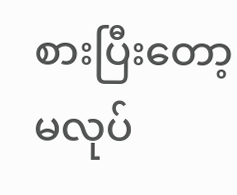စားပြီးတော့ မလုပ်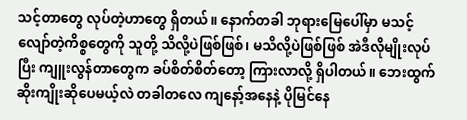သင့်တာတွေ လုပ်တဲ့ဟာတွေ ရှိတယ်။ နောက်တခါ ဘုရားမြေပေါ်မှာ မသင့်လျော်တဲ့ကိစ္စတွေကို သူတို့ သိလို့ပဲဖြစ်ဖြစ်၊ မသိလို့ပဲဖြစ်ဖြစ် အဲဒီလိုမျိုးလုပ်ပြီး ကျူးလွန်တာတွေက ခပ်စိတ်စိတ်တော့ ကြားလာလို့ ရှိပါတယ်။ ဘေးထွက်ဆိုးကျိုးဆိုပေမယ့်လဲ တခါတလေ ကျနော့်အနေနဲ့ ပိုမြင်နေ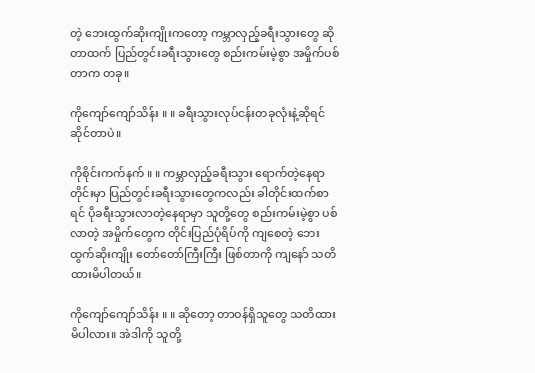တဲ့ ဘေးထွက်ဆိုးကျိုးကတော့ ကမ္ဘာလှည့်ခရီးသွားတွေ ဆိုတာထက် ပြည်တွင်းခရီးသွားတွေ စည်းကမ်းမဲ့စွာ အမှိုက်ပစ်တာက တခု။

ကိုကျော်ကျော်သိန်း ။ ။ ခရီးသွားလုပ်ငန်းတခုလုံးနဲ့ဆိုရင် ဆိုင်တာပဲ။

ကိုစိုင်းကက်နက် ။ ။ ကမ္ဘာလှည့်ခရီးသွား ရောက်တဲ့နေရာတိုင်းမှာ ပြည်တွင်းခရီးသွားတွေကလည်း ခါတိုင်းထက်စာရင် ပိုခရီးသွားလာတဲ့နေရာမှာ သူတို့တွေ စည်းကမ်းမဲ့စွာ ပစ်လာတဲ့ အမှိုက်တွေက တိုင်းပြည်ပုံရိပ်ကို ကျစေတဲ့ ဘေးထွက်ဆိုးကျိုး တော်တော်ကြီးကြီး ဖြစ်တာကို ကျနော် သတိထားမိပါတယ်။

ကိုကျော်ကျော်သိန်း ။ ။ ဆိုတော့ တာဝန်ရှိသူတွေ သတိထားမိပါလား။ အဲဒါကို သူတို့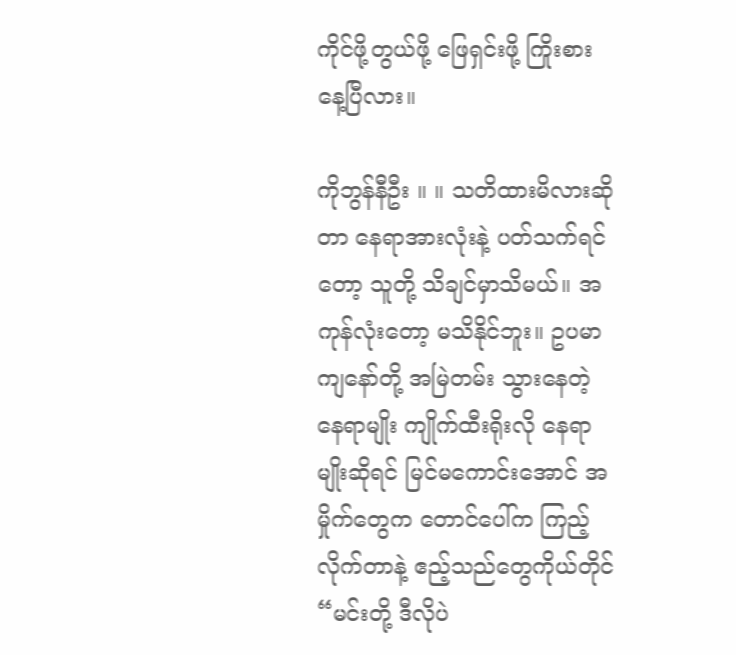ကိုင်ဖို့တွယ်ဖို့ ဖြေရှင်းဖို့ ကြိုးစားနေ့ပြီလား။

ကိုဘွန်နီဦး ။ ။ သတိထားမိလားဆိုတာ နေရာအားလုံးနဲ့ ပတ်သက်ရင်တော့ သူတို့ သိချင်မှာသိမယ်။ အကုန်လုံးတော့ မသိနိုင်ဘူး။ ဥပမာ ကျနော်တို့ အမြဲတမ်း သွားနေတဲ့ နေရာမျိုး ကျိုက်ထီးရိုးလို နေရာမျိုးဆိုရင် မြင်မကောင်းအောင် အမှိုက်တွေက တောင်ပေါ်က ကြည့်လိုက်တာနဲ့ ဧည့်သည်တွေကိုယ်တိုင် “မင်းတို့ ဒီလိုပဲ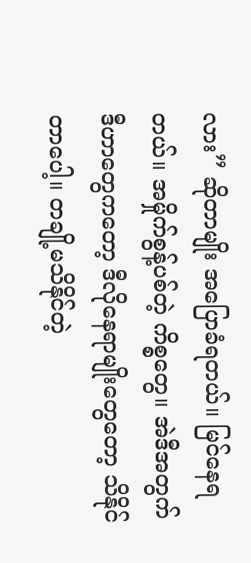လား” ဆိုတာမျိုး အပြောခံရတယ်။ မြင်နေရတယ်။ အမှိုက်စွန့်ပစ်တဲ့ ကိစ္စတွေ။ အဲဒီအတွက် ဒီဟာတွေကတော့ ဒီလိုနေရာမျိုးတွေတော့ သိနိုင်တာပေါ့။ တချို့မသိနိုင်တဲ့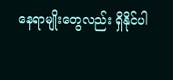နေရာမျိုးတွေလည်း ရှိနိုင်ပါ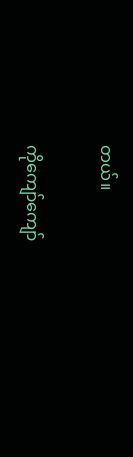တယ်။

ကိုကျော်ကျော်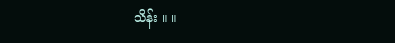သိန်း ။ ။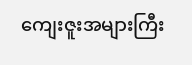ကျေးဇူးအများကြီး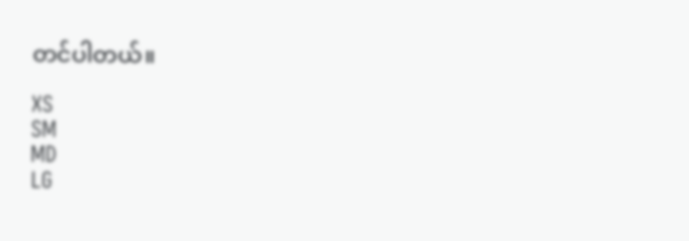တင်ပါတယ်။

XS
SM
MD
LG